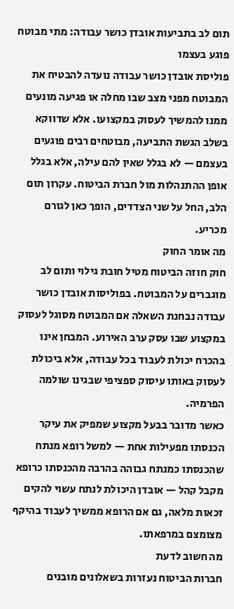תום לב בתביעות אובדן כושר עבודה: מתי מבוטח פוגע בעצמו
פוליסת אובדן כושר עבודה נועדה להבטיח את המבוטח מפני מצב שבו מחלה או פגיעה מונעים ממנו להמשיך לעסוק במקצועו. אלא שדווקא בשלב הגשת התביעה, מבוטחים רבים פוגעים בעצמם — לא בגלל שאין להם עילה, אלא בגלל אופן ההתנהלות מול חברת הביטוח. עקרון תום הלב, החל על שני הצדדים, הופך כאן לגורם מכריע.
מה אומר החוק
חוק חוזה הביטוח מטיל חובת גילוי ותום לב מוגברים על המבוטח. בפוליסות אובדן כושר עבודה נבחנת השאלה אם המבוטח מסוגל לעסוק במקצוע שבו עסק ערב האירוע. המבחן אינו בהכרח יכולת לעבוד בכל עבודה, אלא ביכולת לעסוק באותו עיסוק ספציפי שבגינו שולמה הפרמיה.
כאשר מדובר בבעל מקצוע שמפיק את עיקר הכנסתו מפעילות אחת — למשל רופא מנתח שהכנסתו כמנתח גבוהה בהרבה מהכנסתו כרופא מקבל קהל — אובדן היכולת לנתח עשוי להקים זכאות מלאה, גם אם הרופא ממשיך לעבוד בהיקף מצומצם במרפאתו.
מה חשוב לדעת
חברות הביטוח נעזרות בשאלונים מובנים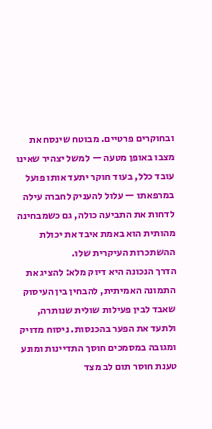ובחוקרים פרטיים. מבוטח שינסח את מצבו באופן מטעה — למשל יצהיר שאינו עובד כלל, בעוד חוקר יתעד אותו פועל במרפאתו — עלול להעניק לחברה עילה לדחות את התביעה כולה, גם כשמבחינה מהותית הוא באמת איבד את יכולת ההשתכרות העיקרית שלו.
הדרך הנכונה היא דיוק מלא: להציג את התמונה האמיתית, להבחין בין העיסוק שאבד לבין פעילות שולית שנותרה, ולתעד את הפער בהכנסות. ניסוח מדויק ומגובה במסמכים חוסך התדיינות ומונע טענת חוסר תום לב מצד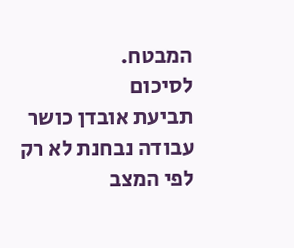המבטח.
לסיכום
תביעת אובדן כושר עבודה נבחנת לא רק לפי המצב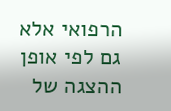הרפואי אלא גם לפי אופן ההצגה של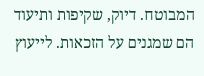המבוטח. דיוק, שקיפות ותיעוד הם שמגנים על הזכאות. לייעוץ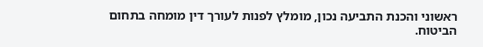ראשוני והכנת התביעה נכון, מומלץ לפנות לעורך דין מומחה בתחום הביטוח.